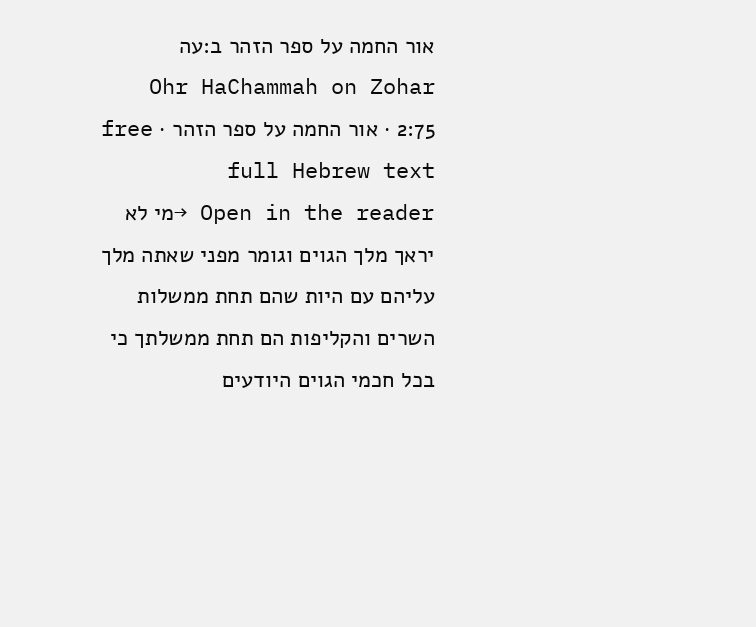אור החמה על ספר הזהר ב:עה
Ohr HaChammah on Zohar 2:75 · אור החמה על ספר הזהר · free full Hebrew text
Open in the reader →מי לא יראך מלך הגוים וגומר מפני שאתה מלך עליהם עם היות שהם תחת ממשלות השרים והקליפות הם תחת ממשלתך כי בכל חכמי הגוים היודעים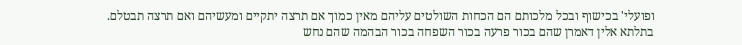ופועלי' בכישוף ובכל מלכותם הם הכחות השולטים עליהם מאין כמוך אם תרצה יתקיים ומעשיהם ואם תרצה תבטלם.
בתלתא אלין דאמרן שהם בכור פרעה בכור השפחה בכור הבהמה שהם נחש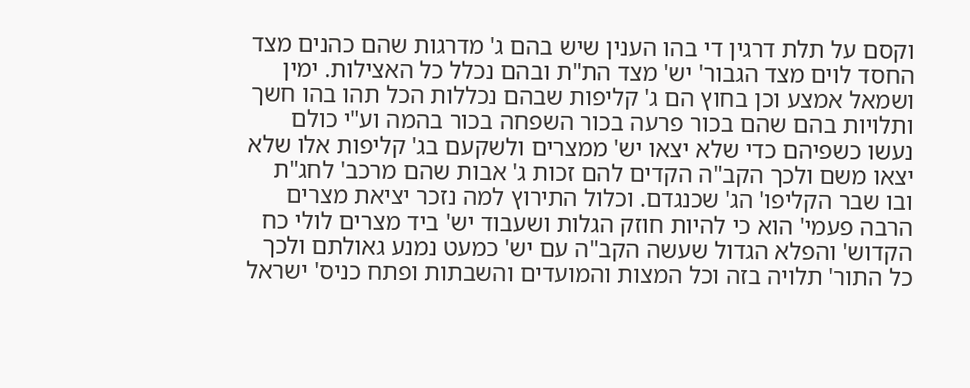וקסם על תלת דרגין די בהו הענין שיש בהם ג' מדרגות שהם כהנים מצד החסד לוים מצד הגבור' יש' מצד הת"ת ובהם נכלל כל האצילות. ימין ושמאל אמצע וכן בחוץ הם ג' קליפות שבהם נכללות הכל תהו בהו חשך ותלויות בהם שהם בכור פרעה בכור השפחה בכור בהמה וע"י כולם נעשו כשפיהם כדי שלא יצאו יש' ממצרים ולשקעם בג' קליפות אלו שלא יצאו משם ולכך הקב"ה הקדים להם זכות ג' אבות שהם מרכב' לחג"ת ובו שבר הקליפו' הג' שכנגדם. וכלול התירוץ למה נזכר יציאת מצרים הרבה פעמי' הוא כי להיות חוזק הגלות ושעבוד יש' ביד מצרים לולי כח הקדוש' והפלא הגדול שעשה הקב"ה עם יש' כמעט נמנע גאולתם ולכך כל התור' תלויה בזה וכל המצות והמועדים והשבתות ופתח כניס' ישראל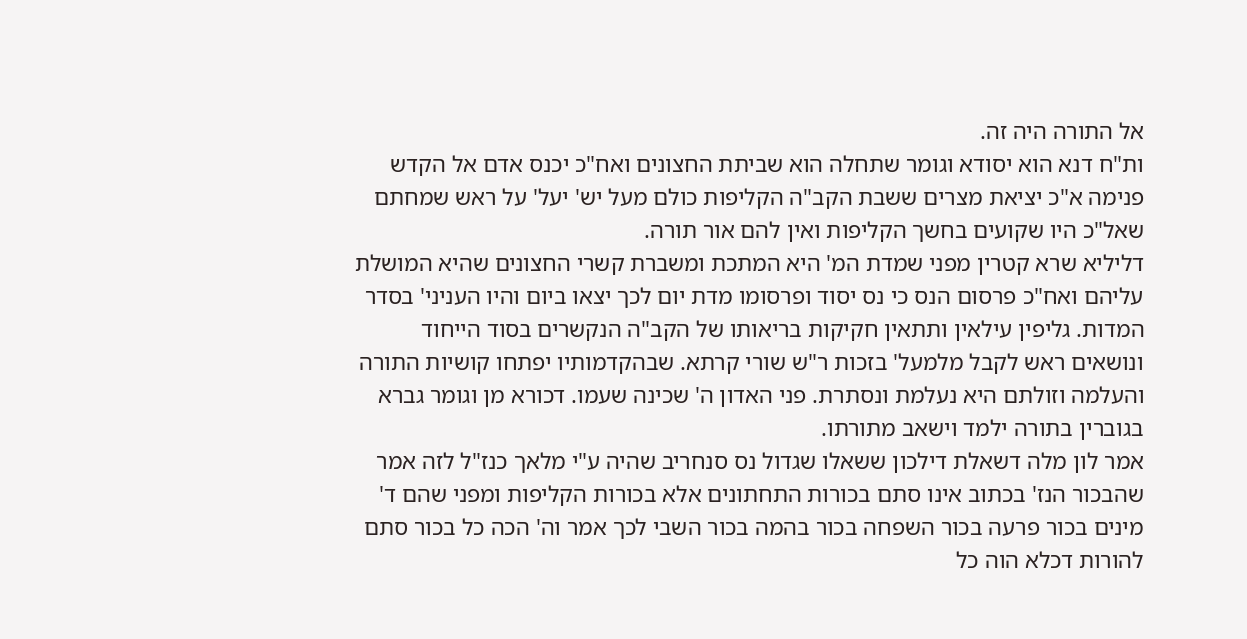אל התורה היה זה.
ות"ח דנא הוא יסודא וגומר שתחלה הוא שביתת החצונים ואח"כ יכנס אדם אל הקדש פנימה א"כ יציאת מצרים ששבת הקב"ה הקליפות כולם מעל יש' יעל' על ראש שמחתם שאל"כ היו שקועים בחשך הקליפות ואין להם אור תורה.
דליליא שרא קטרין מפני שמדת המ' היא המתכת ומשברת קשרי החצונים שהיא המושלת עליהם ואח"כ פרסום הנס כי נס יסוד ופרסומו מדת יום לכך יצאו ביום והיו העניני' בסדר המדות. גליפין עילאין ותתאין חקיקות בריאותו של הקב"ה הנקשרים בסוד הייחוד ונושאים ראש לקבל מלמעל' בזכות ר"ש שורי קרתא. שבהקדמותיו יפתחו קושיות התורה והעלמה וזולתם היא נעלמת ונסתרת. פני האדון ה' שכינה שעמו. דכורא מן וגומר גברא בגוברין בתורה ילמד וישאב מתורתו.
אמר לון מלה דשאלת דילכון ששאלו שגדול נס סנחריב שהיה ע"י מלאך כנז"ל לזה אמר שהבכור הנז' בכתוב אינו סתם בכורות התחתונים אלא בכורות הקליפות ומפני שהם ד' מינים בכור פרעה בכור השפחה בכור בהמה בכור השבי לכך אמר וה' הכה כל בכור סתם להורות דכלא הוה כל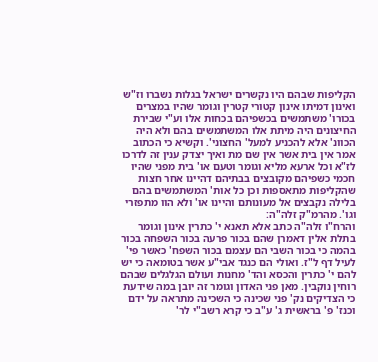הקליפות שבהם היו נקשרים ישראל בגלות נשברו וז"ש ואינון דמיתו אינון קטורי קטרין וגומר שהיו במצרים בכורו' משתמשים בכשפיהם בכחות אלו וע"י שבירת החיצונים היה מיתת אלו המשתמשים בהם ולא היה הכוונ' אלא להכניע למעל' החצוני'. וקשיא כי הכתוב אמר אין בית אשר אין שם מת ואיך יצדק ענין זה לדרכו לז"א וכל ארעא מליא וגומר וטעם או' בית מפני שהיו חכמי כשפיהם מקובצים בבתיהם דהיינו אחר חצות שהקליפות מתאספות וכן כל אות' המשתמשים בהם בלילה נקבצים אל מעונותם והיינו או' ולא הוו מתפזרי וגו'. מהרמ"ק זלה"ה:
והרח"ו זלה"ה כתב אלא תאנא י' כתרין אינון וגומר בתלת אלין דאמרן שהם בכור פרעה בכור השפחה בכור בהמה כי בכור השבי הם עצמם בכור השפח' כאשר פי' לעיל דף ל"ז. ואולי הם כנגד אבי"ע אשר בטומאה כי יש להם י' כתרין והכסא והד' מחנות ועולם הגלגלים שבהם רוחין נוקבין. מאן פני האדון וגומר זה יובן במה שידעת כי הצדיקים נק' פני שכינה כי השכינה מתראה על ידם וכנז' פ' בראשית ג' ע"ב כי קרא רשב"י לר'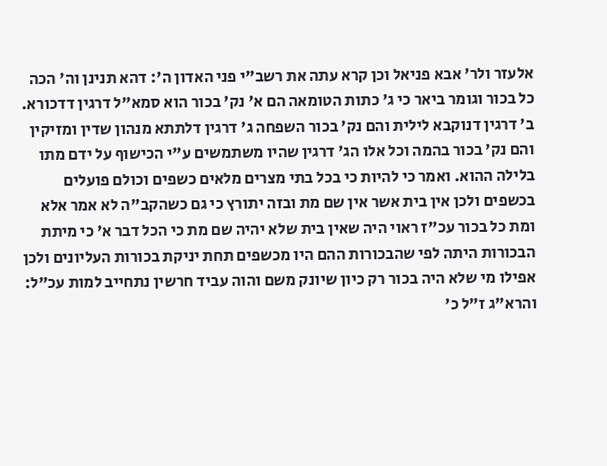אלעזר ולר' אבא פניאל וכן קרא עתה את רשב"י פני האדון ה': דהא תנינן וה' הכה כל בכור וגומר ביאר כי ג' כתות הטומאה הם א' נק' בכור הוא סמא"ל דרגין דדכורא. ב' דרגין דנוקבא לילית והם נק' בכור השפחה ג' דרגין דלתתא מנהון שדין ומזיקין והם נק' בכור בהמה וכל אלו הג' דרגין שהיו משתמשים ע"י הכישוף על ידם מתו בלילה ההוא. ואמר כי להיות כי בכל בתי מצרים מלאים כשפים וכולם פועלים בכשפים ולכן אין בית אשר אין שם מת ובזה יתורץ כי גם כשהקב"ה לא אמר אלא ומת כל בכור עכ"ז ראוי היה שאין בית שלא יהיה שם מת כי הכל דבר א' כי מיתת הבכורות היתה לפי שהבכורות ההם היו מכשפים תחת יניקת בכורות העליונים ולכן אפילו מי שלא היה בכור רק כיון שיונק משם והוה עביד חרשין נתחייב למות עכ"ל:
והרא"ג ז"ל כ'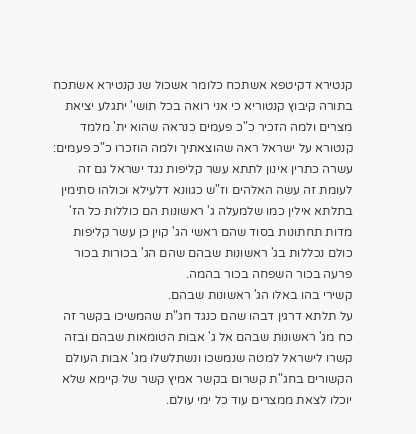קנטירא דקיטפא אשתכח כלומר אשכול שנ קנטירא אשתכח בתורה קיבוץ קנטוריא כי אני רואה בכל תושי' יתגלע יציאת מצרים ולמה הזכיר כ"כ פעמים כנראה שהוא ית' מלמד קנטורא על ישראל ראה שהוצאתיך ולמה הוזכרו כ"כ פעמים:
עשרה כתרין אינון לתתא עשר קליפות נגד ישראל גם זה לעומת זה עשה האלהים וז"ש כגוונא דלעילא וכולהו סתימין בתלתא אילין כמו שלמעלה ג' ראשונות הם כוללות כל הז' מדות תחתונות בסוד שהם ראשי הג' קוין כן עשר קליפות כולם נכללות בג' ראשונות שבהם שהם הג' בכורות בכור פרעה בכור השפחה בכור בהמה.
קשירי בהו באלו הג' ראשונות שבהם.
על תלתא דרגין דבהו שהם כנגד חג"ת שהמשיכו בקשר זה כח מג' ראשונות שבהם אל ג' אבות הטומאות שבהם ובזה קשרו לישראל למטה שנמשכו ונשתלשלו מג' אבות העולם הקשורים בחג"ת קשרום בקשר אמיץ קשר של קיימא שלא יוכלו לצאת ממצרים עוד כל ימי עולם.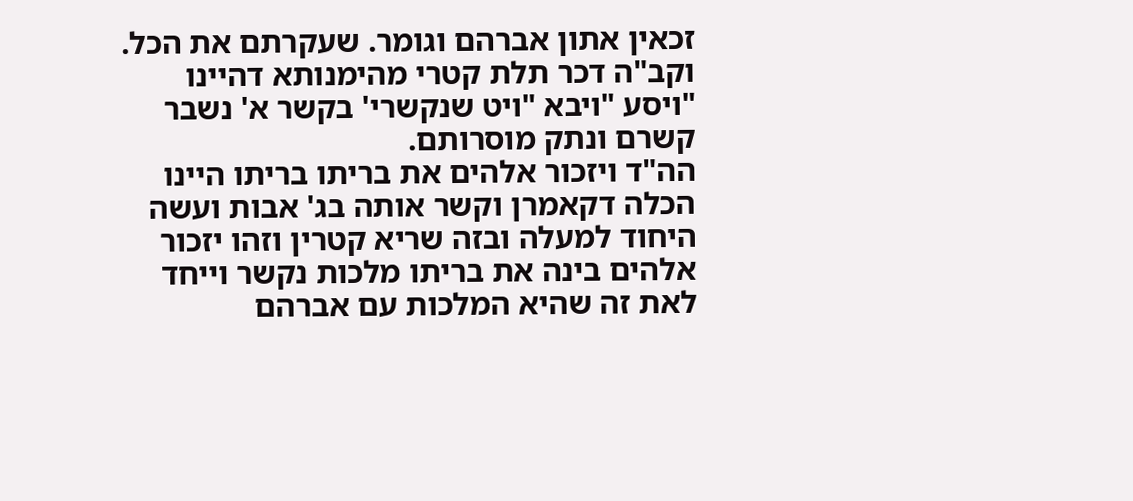זכאין אתון אברהם וגומר. שעקרתם את הכל.
וקב"ה דכר תלת קטרי מהימנותא דהיינו "ויסע "ויבא "ויט שנקשרי' בקשר א' נשבר קשרם ונתק מוסרותם.
הה"ד ויזכור אלהים את בריתו בריתו היינו הכלה דקאמרן וקשר אותה בג' אבות ועשה היחוד למעלה ובזה שריא קטרין וזהו יזכור אלהים בינה את בריתו מלכות נקשר וייחד לאת זה שהיא המלכות עם אברהם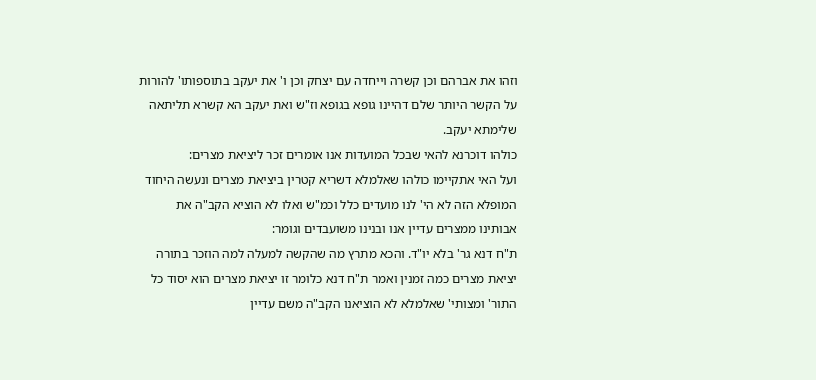וזהו את אברהם וכן קשרה וייחדה עם יצחק וכן ו' את יעקב בתוספותו' להורות על הקשר היותר שלם דהיינו גופא בגופא וז"ש ואת יעקב הא קשרא תליתאה שלימתא יעקב.
כולהו דוכרנא להאי שבכל המועדות אנו אומרים זכר ליציאת מצרים:
ועל האי אתקיימו כולהו שאלמלא דשריא קטרין ביציאת מצרים ונעשה היחוד המופלא הזה לא הי' לנו מועדים כלל וכמ"ש ואלו לא הוציא הקב"ה את אבותינו ממצרים עדיין אנו ובנינו משועבדים וגומר:
ת"ח דנא גר' בלא יו"ד. והכא מתרץ מה שהקשה למעלה למה הוזכר בתורה יציאת מצרים כמה זמנין ואמר ת"ח דנא כלומר זו יציאת מצרים הוא יסוד כל התור' ומצותי' שאלמלא לא הוציאנו הקב"ה משם עדיין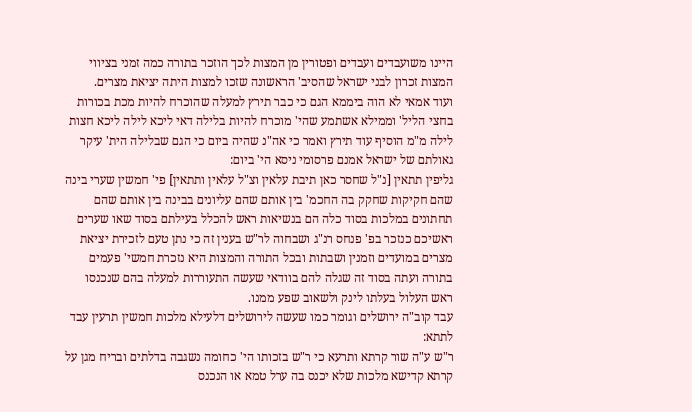היינו משועבדים ועבדים ופטורין מן המצות לכך הוזכר בתורה כמה זמני בציווי המצות זכרון לבני ישראל שהסיב' הראשונה שזכו למצות היתה יציאת מצרים.
ועוד אמאי לא הוה ביממא הגם כי כבר תירץ למעלה שהוכרח להיות מכת בכורות בחצי הליל' וממילא אשתמע שהי' מוכרח להיות בלילה דאי ליכא לילה ליכא חצות לילה מ"מ הוסיף עוד תירץ ואמר כי אה"נ שהיה ביום כי הגם שבלילה הית' עיקר גאולתם של ישראל אמנם פרסומי ניסא הי' ביום:
גליפין תתאין [נ"ל שחסר כאן תיבת עלאין וצ"ל עלאין ותתאין] פי' חמשין שערי בינה שהם חקיקות שחקק בה החכמ' בין אותם שהם עליונים בבינה בין אותם שהם תחתונים במלכות בסוד כלה הם בנשיאות ראש להכלל בעילתם בסוד שאו שערים ראשיכם כנזכר בפ' פנחס רנ"ג ושבחוה לר"ש בענין זה כי נתן טעם לזכירת יציאת מצרים במועדים וזמנין ושבתות ובכל התורה והמצות היא נזכרת חמשי' פעמים בתורה ועתה בסוד זה שגלה להם בוודאי שעשה התעוררות למעלה בהם שנכנסו ראש העלול בעלתו לינק ולשאוב שפע ממנו.
עבד קוב"ה ירושלים וגומר כמו שעשה לירושלים דלעילא מלכות חמשין תרעין עבד לתתא:
ר"ש ע"ה שור קרתא ותרעא כי ר"ש בזכותו הי' כחומה נשגבה בדלתים ובריח מגן על קרתא קדישא מלכות שלא יכנס בה ערל טמא או הנכנס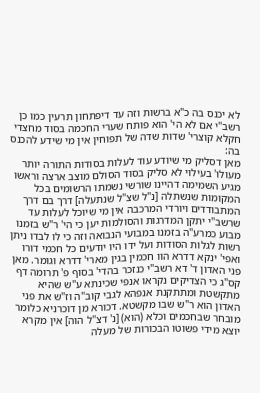לא יכנס בה כ"א ברשות וזה עד דיפתחון תרעין כמו כן רשב"י אם לא הי' הוא פותח שערי החכמה בסוד מחצדי חקלא קוצרי' שדות שדה של תפוחין אין מי שידע להכנס בה:
מאן דסליק מי שיודע עוד לעלות בסודות התורה יותר מעולו' בעילוי לא סליק בסוד הסולם מוצב ארצה וראשו מגיע השמימה דהיינו שורשי נשמתו הרשומים בכל המקומות שנשתלה [נ"ל שצ"ל שנתעלה] דרך בם דרך המתבודדים ויורדי המרכבה אין מי שיוכל לעלות עד שרשב"י יתקן המדרגות והסולמות יען כי הי' ר"ש בזמנו מבוע כמרע"ה בזמנו במבועי הנבואה וזה כי לו לבדו ניתן רשות לגלות הסודות ועל ידו היו יודעים כל חכמי דורו ואפי' ינקא דדרא הוו חכמין בגין מארי' דדרא וגומר. מאן פני האדון ד' דא רשב"י כנזכר בהדי' בסוף פ' תרומה דף קס"ג כי הצדיקים נקראו אנפי שכינתא ע"ש שהיא מתקשטת ומתתקנת אנפהא לגבי קוב"ה וז"ש את פני האדון הוא ר"ש שבו מקשטא. דכורא מן דוכרניא כלומר מובחר שבחכמים וכלא (הוא) [נ' דצ"ל הוה] אין מקרא יוצא מידי פשוטו הבכורות של מעלה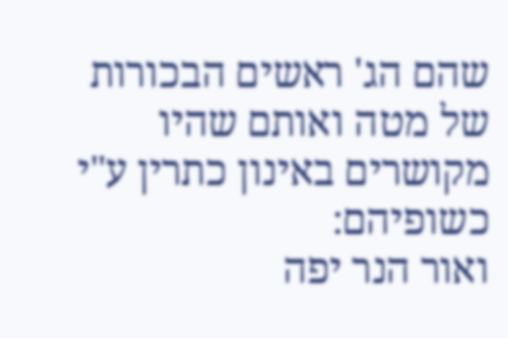שהם הג' ראשים הבכורות של מטה ואותם שהיו מקושרים באינון כתרין ע"י כשופיהם:
ואור הנר יפה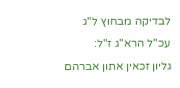לבדיקה מבחוץ ל"ג עכ"ל הרא"ג ז"ל:
גליון זכאין אתון אברהם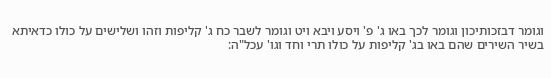וגומר דבזכותיכון וגומר לכך באו ג' פ' ויסע ויבא ויט וגומר לשבר כח ג' קליפות וזהו ושלישים על כולו כדאיתא בשיר השירים שהם באו בג' קליפות על כולו תרי וחד וגו' עכל"ה: